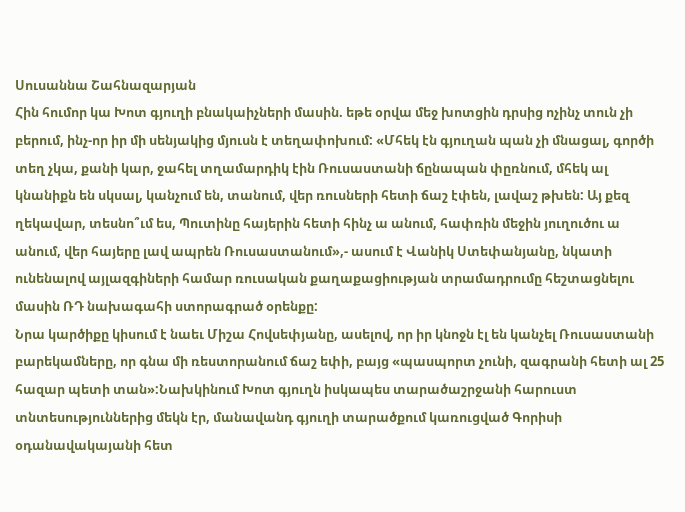Սուսաննա Շահնազարյան
Հին հումոր կա Խոտ գյուղի բնակաիչների մասին. եթե օրվա մեջ խոտցին դրսից ոչինչ տուն չի բերում, ինչ-որ իր մի սենյակից մյուսն է տեղափոխում: «Մհեկ էն գյուղան պան չի մնացալ, գործի տեղ չկա, քանի կար, ջահել տղամարդիկ էին Ռուսաստանի ճընապան փըռնում, մհեկ ալ կնանիքն են սկսալ, կանչում են, տանում, վեր ռուսների հետի ճաշ էփեն, լավաշ թխեն: Այ քեզ ղեկավար, տեսնո՞ւմ ես, Պուտինը հայերին հետի հինչ ա անում, հափռին մեջին յուղուծու ա անում, վեր հայերը լավ ապրեն Ռուսաստանում»,- ասում է Վանիկ Ստեփանյանը, նկատի ունենալով այլազգիների համար ռուսական քաղաքացիության տրամադրումը հեշտացնելու մասին ՌԴ նախագահի ստորագրած օրենքը:
Նրա կարծիքը կիսում է նաեւ Միշա Հովսեփյանը, ասելով, որ իր կնոջն էլ են կանչել Ռուսաստանի բարեկամները, որ գնա մի ռեստորանում ճաշ եփի, բայց «պասպորտ չունի, զագրանի հետի ալ 25 հազար պետի տան»:Նախկինում Խոտ գյուղն իսկապես տարածաշրջանի հարուստ տնտեսություններից մեկն էր, մանավանդ գյուղի տարածքում կառուցված Գորիսի օդանավակայանի հետ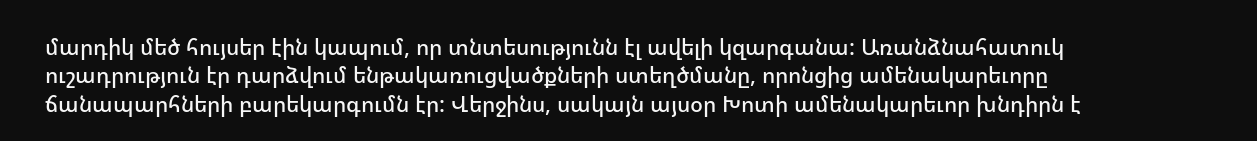մարդիկ մեծ հույսեր էին կապում, որ տնտեսությունն էլ ավելի կզարգանա: Առանձնահատուկ ուշադրություն էր դարձվում ենթակառուցվածքների ստեղծմանը, որոնցից ամենակարեւորը ճանապարհների բարեկարգումն էր: Վերջինս, սակայն այսօր Խոտի ամենակարեւոր խնդիրն է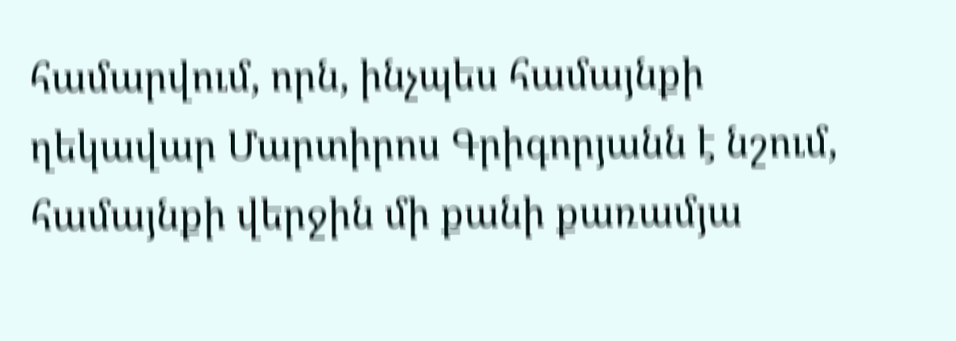համարվում, որն, ինչպես համայնքի ղեկավար Մարտիրոս Գրիգորյանն է նշում, համայնքի վերջին մի քանի քառամյա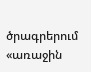ծրագրերում «առաջին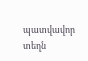պատվավոր տեղն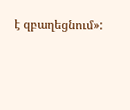է զբաղեցնում»: